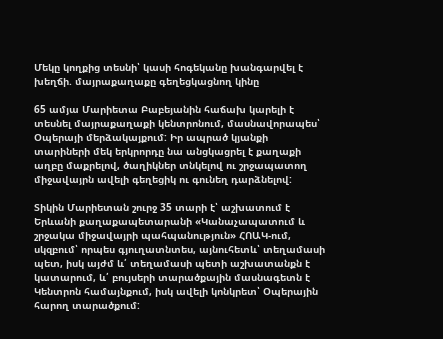Մեկը կողքից տեսնի՝ կասի հոգեկանը խանգարվել է խեղճի. մայրաքաղաքը գեղեցկացնող կինը

65 ամյա Մարիետա Բաբեյանին հաճախ կարելի է տեսնել մայրաքաղաքի կենտրոնում, մասնավորապես՝ Օպերայի մերձակայքում: Իր ապրած կյանքի տարիների մեկ երկրորդը նա անցկացրել է քաղաքի աղբը մաքրելով, ծաղիկներ տնկելով ու շրջապատող միջավայրն ավելի գեղեցիկ ու գունեղ դարձնելով:

Տիկին Մարիետան շուրջ 35 տարի է՝ աշխատում է Երևանի քաղաքապետարանի «Կանաչապատում և շրջակա միջավայրի պահպանություն» ՀՈԱԿ-ում, սկզբում՝ որպես գյուղատնտես, այնուհետև՝ տեղամասի պետ, իսկ այժմ և՛ տեղամասի պետի աշխատանքն է կատարում, և՛ բույսերի տարածքային մասնագետն է Կենտրոն համայնքում, իսկ ավելի կոնկրետ՝ Օպերային հարող տարածքում: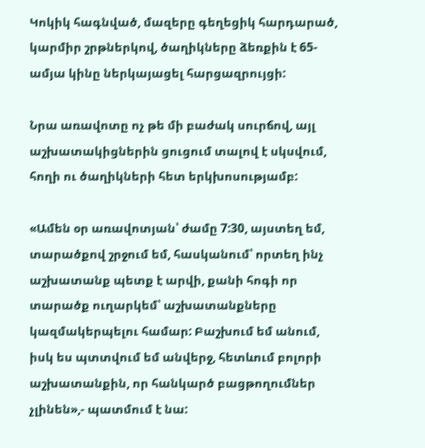Կոկիկ հագնված, մազերը գեղեցիկ հարդարած, կարմիր շրթներկով, ծաղիկները ձեռքին է 65-ամյա կինը ներկայացել հարցազրույցի:

Նրա առավոտը ոչ թե մի բաժակ սուրճով, այլ աշխատակիցներին ցուցում տալով է սկսվում, հողի ու ծաղիկների հետ երկխոսությամբ:

«Ամեն օր առավոտյան՝ ժամը 7:30, այստեղ եմ, տարածքով շրջում եմ, հասկանում՝ որտեղ ինչ աշխատանք պետք է արվի, քանի հոգի որ տարածք ուղարկեմ՝ աշխատանքները կազմակերպելու համար: Բաշխում եմ անում, իսկ ես պտտվում եմ անվերջ, հետևում բոլորի աշխատանքին, որ հանկարծ բացթողումներ չլինեն»,- պատմում է նա: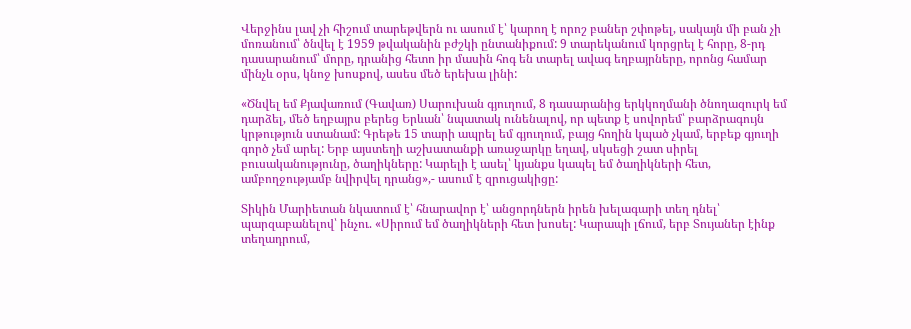Վերջինս լավ չի հիշում տարեթվերն ու ասում է՝ կարող է որոշ բաներ շփոթել, սակայն մի բան չի մոռանում՝ ծնվել է 1959 թվականին բժշկի ընտանիքում: 9 տարեկանում կորցրել է հորը, 8-րդ դասարանում՝ մորը, դրանից հետո իր մասին հոգ են տարել ավագ եղբայրները, որոնց համար մինչև օրս, կնոջ խոսքով, ասես մեծ երեխա լինի:

«Ծնվել եմ Քյավառում (Գավառ) Սարուխան գյուղում, 8 դասարանից երկկողմանի ծնողազուրկ եմ դարձել, մեծ եղբայրս բերեց Երևան՝ նպատակ ունենալով, որ պետք է սովորեմ՝ բարձրագույն կրթություն ստանամ: Գրեթե 15 տարի ապրել եմ գյուղում, բայց հողին կպած չկամ, երբեք գյուղի գործ չեմ արել: Երբ այստեղի աշխատանքի առաջարկը եղավ, սկսեցի շատ սիրել բուսականությունը, ծաղիկները: Կարելի է ասել՝ կյանքս կապել եմ ծաղիկների հետ, ամբողջությամբ նվիրվել դրանց»,- ասում է զրուցակիցը:

Տիկին Մարիետան նկատում է՝ հնարավոր է՝ անցորդներն իրեն խելագարի տեղ դնել՝ պարզաբանելով՝ ինչու. «Սիրում եմ ծաղիկների հետ խոսել: Կարապի լճում, երբ Տույաներ էինք տեղադրում,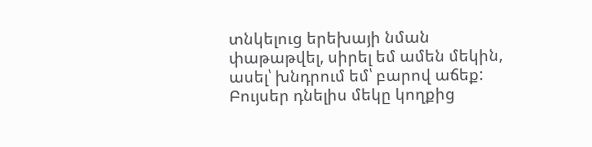տնկելուց երեխայի նման փաթաթվել, սիրել եմ ամեն մեկին, ասել՝ խնդրում եմ՝ բարով աճեք: Բույսեր դնելիս մեկը կողքից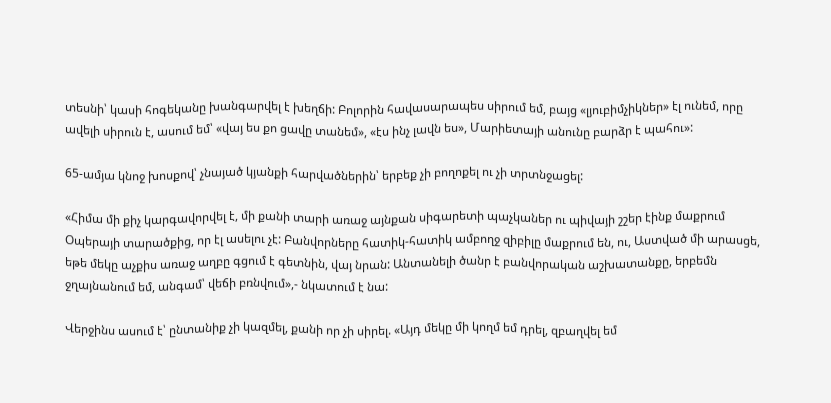տեսնի՝ կասի հոգեկանը խանգարվել է խեղճի: Բոլորին հավասարապես սիրում եմ, բայց «լյուբիմչիկներ» էլ ունեմ, որը ավելի սիրուն է, ասում եմ՝ «վայ ես քո ցավը տանեմ», «էս ինչ լավն ես», Մարիետայի անունը բարձր է պահու»:

65-ամյա կնոջ խոսքով՝ չնայած կյանքի հարվածներին՝ երբեք չի բողոքել ու չի տրտնջացել:

«Հիմա մի քիչ կարգավորվել է, մի քանի տարի առաջ այնքան սիգարետի պաչկաներ ու պիվայի շշեր էինք մաքրում Օպերայի տարածքից, որ էլ ասելու չէ: Բանվորները հատիկ-հատիկ ամբողջ զիբիլը մաքրում են, ու, Աստված մի արասցե, եթե մեկը աչքիս առաջ աղբը գցում է գետնին, վայ նրան: Անտանելի ծանր է բանվորական աշխատանքը, երբեմն ջղայնանում եմ, անգամ՝ վեճի բռնվում»,- նկատում է նա:

Վերջինս ասում է՝ ընտանիք չի կազմել, քանի որ չի սիրել. «Այդ մեկը մի կողմ եմ դրել, զբաղվել եմ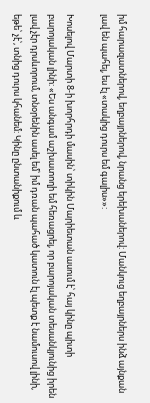իմ հարազատներով, եղբայրներով, նրանց երեխաներով: Մանկուց եղբայրներս ինձ այնքան լավ են պահել, ես էլ «տակից դուրս եմ գալիս»»:

Խոսելով Մարտի 8-ի խորհրդի մասին՝ տիկին Մարիետան ասում է՝ հայ կինը պիտի բարոյական լինի: «Ես անգամ աշխատողի եմ հեռացրել, որ բարոյական տեսանկյունից իրեն լավ չէր դրսևորում, տնօրենին ասել եմ՝ իմ դռան պահած կատուն էլ պետք է նամուսով լինի, եթե՝ չէ՝, տնից դուրս կհանեմ: Կինը ընտանիքում և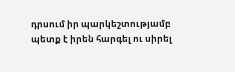դրսում իր պարկեշտությամբ պետք է իրեն հարգել ու սիրել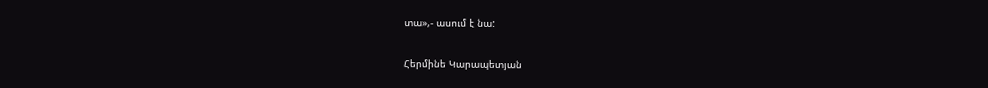տա»,- ասում է նա:

Հերմինե Կարապետյան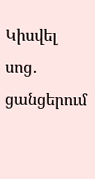Կիսվել սոց․ ցանցերում